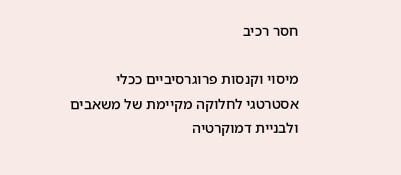חסר רכיב

מיסוי וקנסות פרוגרסיביים ככלי אסטרטגי לחלוקה מקיימת של משאבים ולבניית דמוקרטיה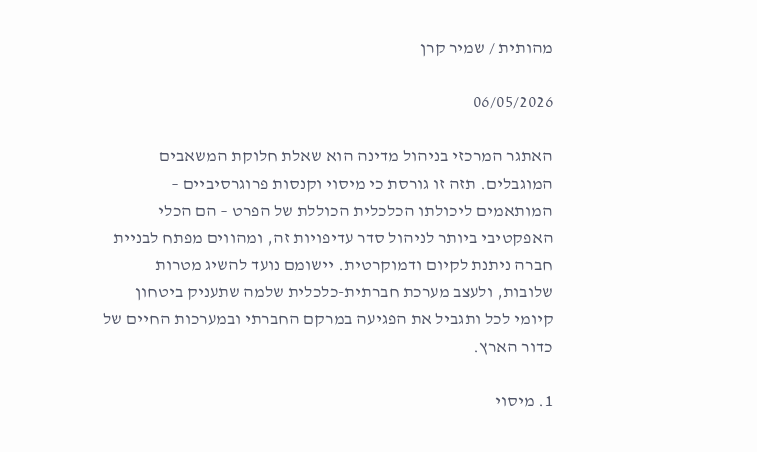מהותית / שמיר קרן

06/05/2026

האתגר המרכזי בניהול מדינה הוא שאלת חלוקת המשאבים המוגבלים. תזה זו גורסת כי מיסוי וקנסות פרוגרסיביים – המותאמים ליכולתו הכלכלית הכוללת של הפרט – הם הכלי האפקטיבי ביותר לניהול סדר עדיפויות זה, ומהווים מפתח לבניית חברה ניתנת לקיום ודמוקרטית. יישומם נועד להשיג מטרות שלובות, ולעצב מערכת חברתית-כלכלית שלמה שתעניק ביטחון קיומי לכל ותגביל את הפגיעה במרקם החברתי ובמערכות החיים של כדור הארץ.

1. מיסוי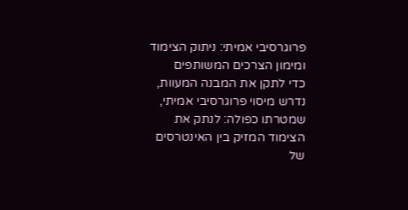פרוגרסיבי אמיתי: ניתוק הצימוד ומימון הצרכים המשותפים
כדי לתקן את המבנה המעוות, נדרש מיסוי פרוגרסיבי אמיתי, שמטרתו כפולה: לנתק את הצימוד המזיק בין האינטרסים של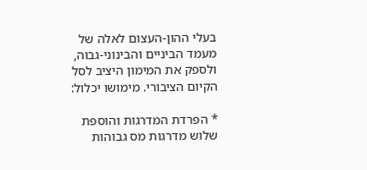בעלי ההון-העצום לאלה של מעמד הביניים והבינוני-גבוה, ולספק את המימון היציב לסל הקיום הציבורי. מימושו יכלול:

* הפרדת המדרגות והוספת שלוש מדרגות מס גבוהות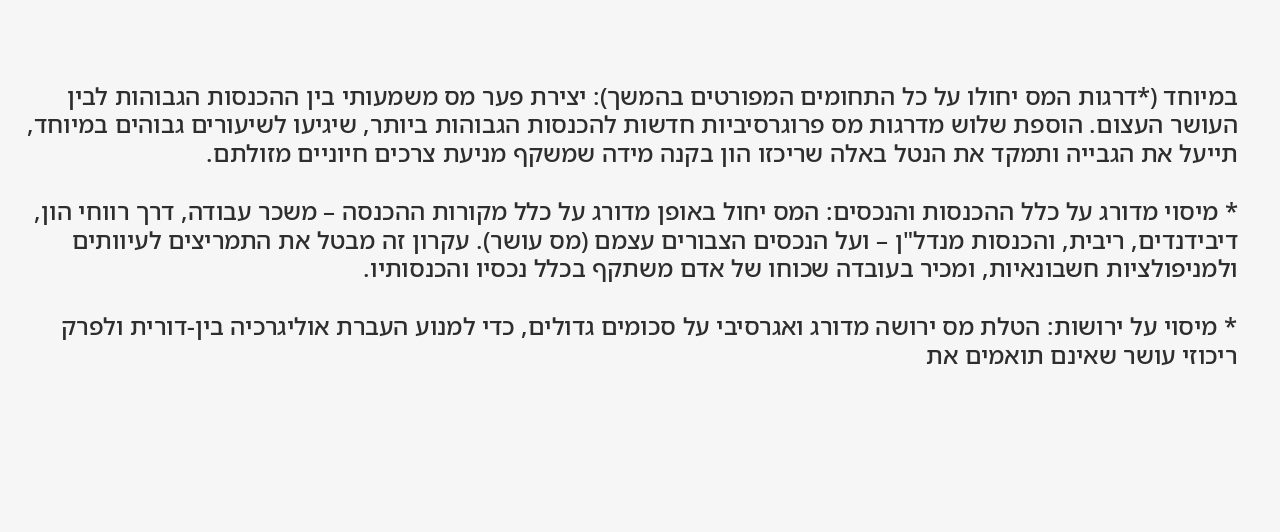במיוחד (*דרגות המס יחולו על כל התחומים המפורטים בהמשך): יצירת פער מס משמעותי בין ההכנסות הגבוהות לבין העושר העצום. הוספת שלוש מדרגות מס פרוגרסיביות חדשות להכנסות הגבוהות ביותר, שיגיעו לשיעורים גבוהים במיוחד, תייעל את הגבייה ותמקד את הנטל באלה שריכזו הון בקנה מידה שמשקף מניעת צרכים חיוניים מזולתם.

* מיסוי מדורג על כלל ההכנסות והנכסים: המס יחול באופן מדורג על כלל מקורות ההכנסה – משכר עבודה, דרך רווחי הון, דיבידנדים, ריבית, והכנסות מנדל"ן – ועל הנכסים הצבורים עצמם (מס עושר). עקרון זה מבטל את התמריצים לעיוותים ולמניפולציות חשבונאיות, ומכיר בעובדה שכוחו של אדם משתקף בכלל נכסיו והכנסותיו.

* מיסוי על ירושות: הטלת מס ירושה מדורג ואגרסיבי על סכומים גדולים, כדי למנוע העברת אוליגרכיה בין-דורית ולפרק ריכוזי עושר שאינם תואמים את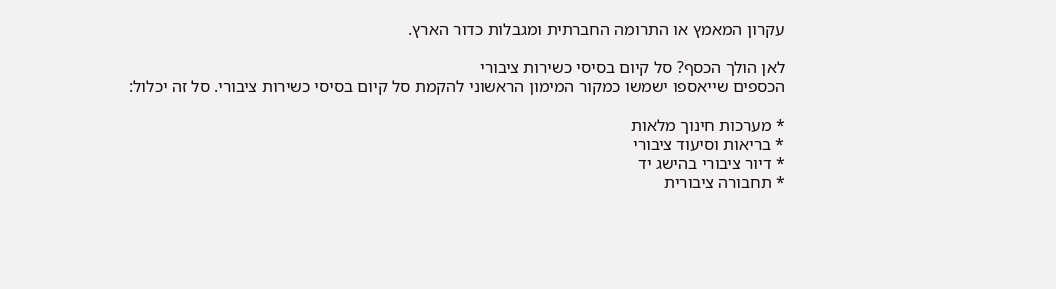עקרון המאמץ או התרומה החברתית ומגבלות כדור הארץ.

לאן הולך הכסף? סל קיום בסיסי כשירות ציבורי
הכספים שייאספו ישמשו כמקור המימון הראשוני להקמת סל קיום בסיסי כשירות ציבורי. סל זה יכלול:

* מערכות חינוך מלאות
* בריאות וסיעוד ציבורי
* דיור ציבורי בהישג יד
* תחבורה ציבורית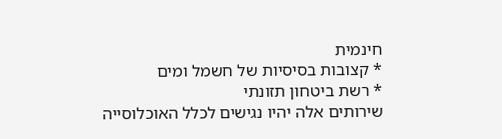חינמית
* קצובות בסיסיות של חשמל ומים
* רשת ביטחון תזונתי
שירותים אלה יהיו נגישים לכלל האוכלוסייה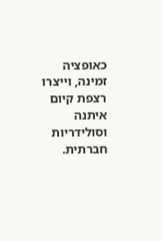כאופציה זמינה, וייצרו רצפת קיום איתנה וסולידריות חברתית.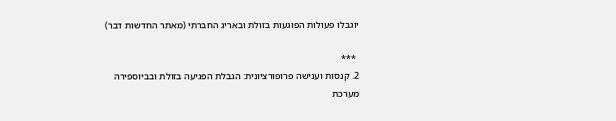יוגבלו פעולות הפוגעות בזולת ובאריג החברתי (מאתר החדשות דבר)

 ***
2. קנסות וענישה פרופורציונית: הגבלת הפגיעה בזולת ובביוספירה
מערכת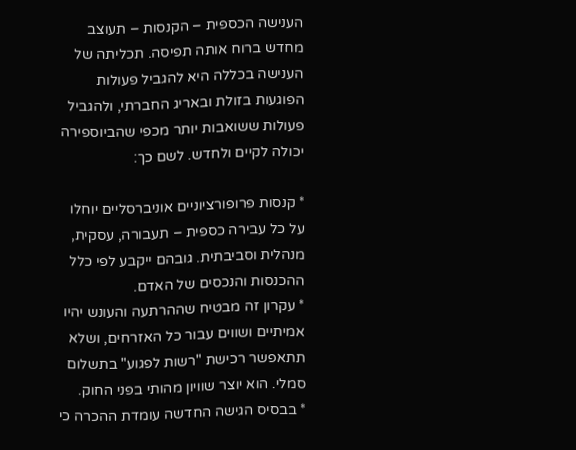הענישה הכספית – הקנסות – תעוצב מחדש ברוח אותה תפיסה. תכליתה של הענישה בכללה היא להגביל פעולות הפוגעות בזולת ובאריג החברתי, ולהגביל פעולות ששואבות יותר מכפי שהביוספירה יכולה לקיים ולחדש. לשם כך:

* קנסות פרופורציוניים אוניברסליים יוחלו על כל עבירה כספית – תעבורה, עסקית, מנהלית וסביבתית. גובהם ייקבע לפי כלל ההכנסות והנכסים של האדם.
* עקרון זה מבטיח שההרתעה והעונש יהיו אמיתיים ושווים עבור כל האזרחים, ושלא תתאפשר רכישת "רשות לפגוע" בתשלום סמלי. הוא יוצר שוויון מהותי בפני החוק.
* בבסיס הגישה החדשה עומדת ההכרה כי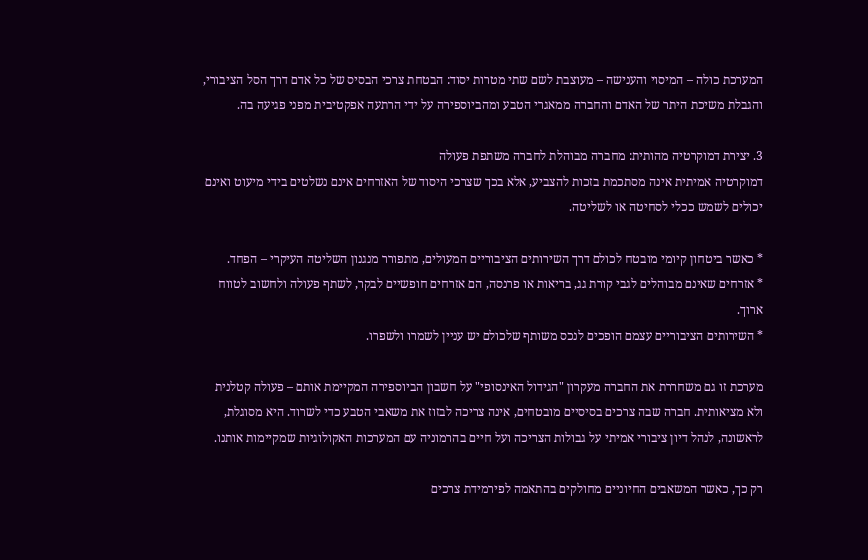המערכת כולה – המיסוי והענישה – מעוצבת לשם שתי מטרות יסוד: הבטחת צרכי הבסיס של כל אדם דרך הסל הציבורי, והגבלת משיכת היתר של האדם והחברה ממאגרי הטבע ומהביוספירה על ידי הרתעה אפקטיבית מפני פגיעה בה.

3. יצירת דמוקרטיה מהותית: מחברה מבוהלת לחברה משתפת פעולה
דמוקרטיה אמיתית אינה מסתכמת בזכות להצביע, אלא בכך שצרכי היסוד של האזרחים אינם נשלטים בידי מיעוט ואינם יכולים לשמש ככלי לסחיטה או לשליטה.

* כאשר ביטחון קיומי מובטח לכולם דרך השירותים הציבוריים המעולים, מתפורר מנגנון השליטה העיקרי – הפחד.
* אזרחים שאינם מבוהלים לגבי קורת גג, בריאות או פרנסה, הם אזרחים חופשיים לבקר, לשתף פעולה ולחשוב לטווח ארוך.
* השירותים הציבוריים עצמם הופכים לנכס משותף שלכולם יש עניין לשמרו ולשפרו.

מערכת זו גם משחררת את החברה מעקרון "הגידול האינסופי" על חשבון הביוספירה המקיימת אותם – פעולה קטלנית ולא מציאותית. חברה שבה צרכים בסיסיים מובטחים, אינה צריכה לבזוז את משאבי הטבע כדי לשרוד. היא מסוגלת, לראשונה, לנהל דיון ציבורי אמיתי על גבולות הצריכה ועל חיים בהרמוניה עם המערכות האקולוגיות שמקיימות אותנו.

רק כך, כאשר המשאבים החיוניים מחולקים בהתאמה לפירמידת צרכים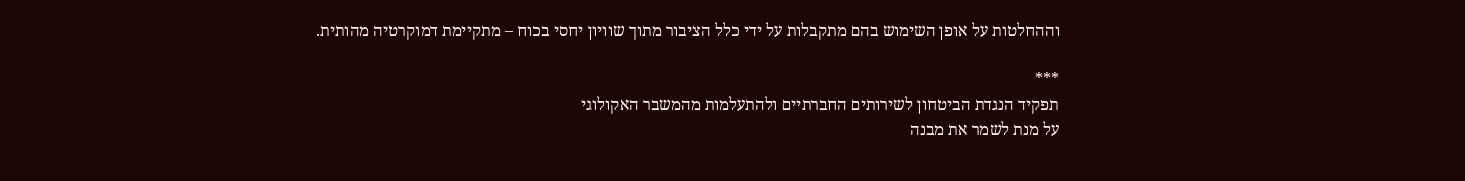וההחלטות על אופן השימוש בהם מתקבלות על ידי כלל הציבור מתוך שוויון יחסי בכוח – מתקיימת דמוקרטיה מהותית.

***
תפקיד הנגדת הביטחון לשירותים החברתיים ולהתעלמות מהמשבר האקולוגי
על מנת לשמר את מבנה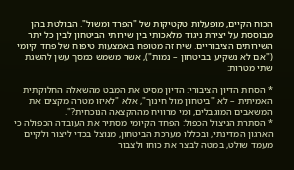הכוח הקיים, מופעלות טקטיקות של "הפרד ומשול". הבולטת בהן מבוססת על יצירת ניגוד מלאכותי בין שירותי הביטחון לבין כל יתר השירותים הציבוריים. שיח זה מטופח באמצעות טיפוח של פחד קיומי ("אם לא נשקיע בביטחון – נמות"), אשר משמש כמסך עשן להשגת שתי מטרות:

* הסחת הדיון הציבורי: הדיון מסיט את המבט מהשאלה החלוקתית האמיתית – לא "ביטחון מול חינוך", אלא "לאיזו מטרה מקצים את המשאבים המוגבלים, ומי מרוויח מההקצאה הנוכחית?".
* הסתרת הניצול הכפול: הפחד הקיומי מסתיר את העובדה הכפולה כי הארגון המדינתי, ובכללו מערכת הביטחון, מנוצל בכדי ליצור ולקיים מעמד שולט, במטה לבצר את כוחו ולצבור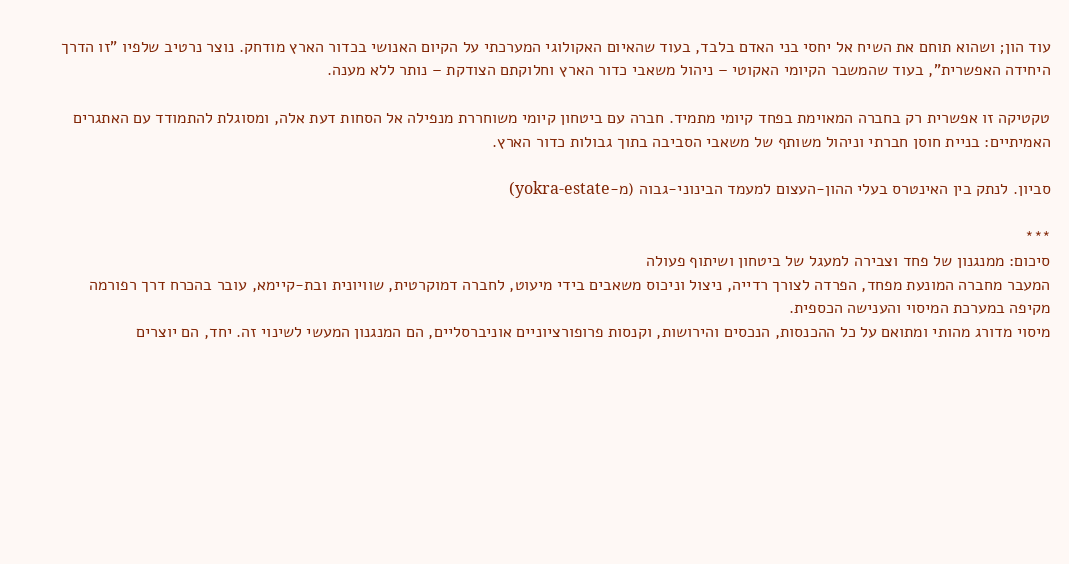עוד הון; ושהוא תוחם את השיח אל יחסי בני האדם בלבד, בעוד שהאיום האקולוגי המערכתי על הקיום האנושי בכדור הארץ מודחק. נוצר נרטיב שלפיו "זו הדרך היחידה האפשרית", בעוד שהמשבר הקיומי האקוטי – ניהול משאבי כדור הארץ וחלוקתם הצודקת – נותר ללא מענה.

טקטיקה זו אפשרית רק בחברה המאוימת בפחד קיומי מתמיד. חברה עם ביטחון קיומי משוחררת מנפילה אל הסחות דעת אלה, ומסוגלת להתמודד עם האתגרים האמיתיים: בניית חוסן חברתי וניהול משותף של משאבי הסביבה בתוך גבולות כדור הארץ.

סביון. לנתק בין האינטרס בעלי ההון-העצום למעמד הבינוני-גבוה (מ-yokra-estate)

***
סיכום: ממנגנון של פחד וצבירה למעגל של ביטחון ושיתוף פעולה
המעבר מחברה המונעת מפחד, הפרדה לצורך רדייה, ניצול וניכוס משאבים בידי מיעוט, לחברה דמוקרטית, שוויונית ובת-קיימא, עובר בהכרח דרך רפורמה מקיפה במערכת המיסוי והענישה הכספית.
מיסוי מדורג מהותי ומתואם על כל ההכנסות, הנכסים והירושות, וקנסות פרופורציוניים אוניברסליים, הם המנגנון המעשי לשינוי זה. יחד, הם יוצרים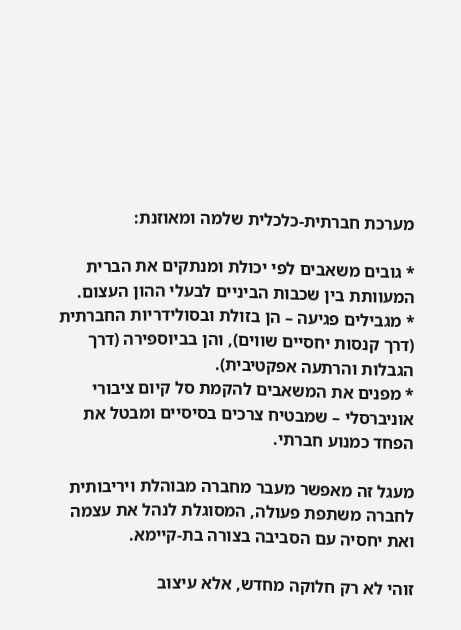מערכת חברתית-כלכלית שלמה ומאוזנת:

* גובים משאבים לפי יכולת ומנתקים את הברית המעוותת בין שכבות הביניים לבעלי ההון העצום.
* מגבילים פגיעה – הן בזולת ובסולידריות החברתית (דרך קנסות יחסיים שווים), והן בביוספירה (דרך הגבלות והרתעה אפקטיבית).
* מפנים את המשאבים להקמת סל קיום ציבורי אוניברסלי – שמבטיח צרכים בסיסיים ומבטל את הפחד כמנוע חברתי.

מעגל זה מאפשר מעבר מחברה מבוהלת ויריבותית לחברה משתפת פעולה, המסוגלת לנהל את עצמה ואת יחסיה עם הסביבה בצורה בת-קיימא.

זוהי לא רק חלוקה מחדש, אלא עיצוב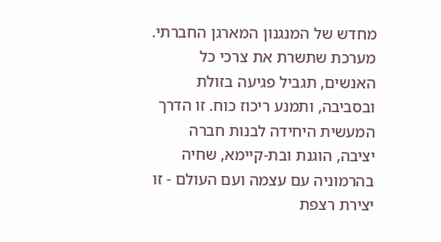מחדש של המנגנון המארגן החברתי. מערכת שתשרת את צרכי כל האנשים, תגביל פגיעה בזולת ובסביבה, ותמנע ריכוז כוח. זו הדרך המעשית היחידה לבנות חברה יציבה, הוגנת ובת-קיימא, שחיה בהרמוניה עם עצמה ועם העולם - זו יצירת רצפת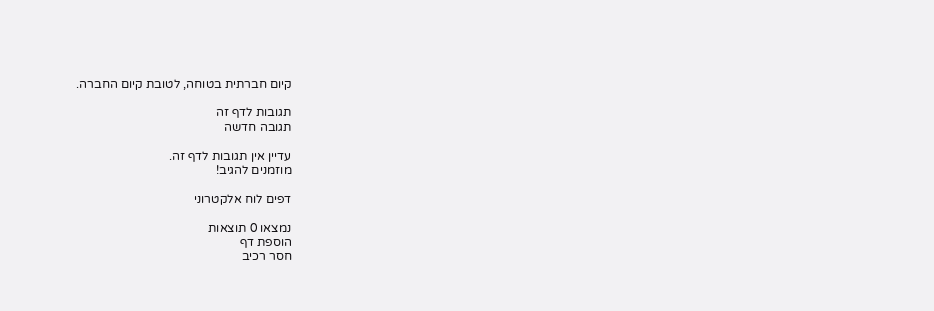קיום חברתית בטוחה, לטובת קיום החברה.

תגובות לדף זה
תגובה חדשה

עדיין אין תגובות לדף זה.
מוזמנים להגיב!

דפים לוח אלקטרוני

נמצאו 0 תוצאות
הוספת דף
חסר רכיב